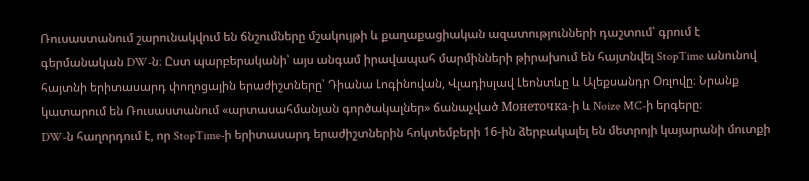Ռուսաստանում շարունակվում են ճնշումները մշակույթի և քաղաքացիական ազատությունների դաշտում՝ գրում է գերմանական DW-ն։ Ըստ պարբերականի՝ այս անգամ իրավապահ մարմինների թիրախում են հայտնվել StopTime անունով հայտնի երիտասարդ փողոցային երաժիշտները՝ Դիանա Լոգինովան, Վլադիսլավ Լեոնտևը և Ալեքսանդր Օռլովը։ Նրանք կատարում են Ռուսաստանում «արտասահմանյան գործակալներ» ճանաչված Монеточка-ի և Noize MC-ի երգերը։
DW-ն հաղորդում է, որ StopTime-ի երիտասարդ երաժիշտներին հոկտեմբերի 16-ին ձերբակալել են մետրոյի կայարանի մուտքի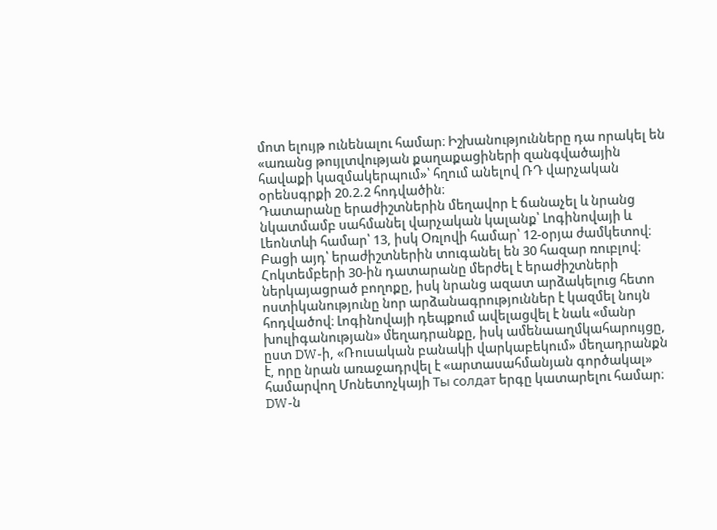մոտ ելույթ ունենալու համար։ Իշխանությունները դա որակել են «առանց թույլտվության քաղաքացիների զանգվածային հավաքի կազմակերպում»՝ հղում անելով ՌԴ վարչական օրենսգրքի 20.2.2 հոդվածին։
Դատարանը երաժիշտներին մեղավոր է ճանաչել և նրանց նկատմամբ սահմանել վարչական կալանք՝ Լոգինովայի և Լեոնտևի համար՝ 13, իսկ Օռլովի համար՝ 12-օրյա ժամկետով։ Բացի այդ՝ երաժիշտներին տուգանել են 30 հազար ռուբլով։
Հոկտեմբերի 30-ին դատարանը մերժել է երաժիշտների ներկայացրած բողոքը, իսկ նրանց ազատ արձակելուց հետո ոստիկանությունը նոր արձանագրություններ է կազմել նույն հոդվածով։ Լոգինովայի դեպքում ավելացվել է նաև «մանր խուլիգանության» մեղադրանքը, իսկ ամենաաղմկահարույցը, ըստ DW-ի, «Ռուսական բանակի վարկաբեկում» մեղադրանքն է, որը նրան առաջադրվել է «արտասահմանյան գործակալ» համարվող Մոնետոչկայի Ты солдат երգը կատարելու համար։
DW-ն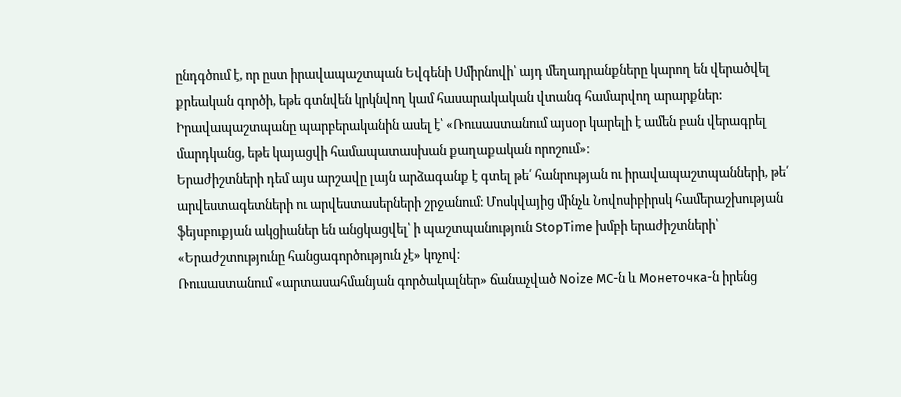ընդգծում է, որ ըստ իրավապաշտպան Եվգենի Սմիրնովի՝ այդ մեղադրանքները կարող են վերածվել քրեական գործի, եթե գտնվեն կրկնվող կամ հասարակական վտանգ համարվող արարքներ: Իրավապաշտպանը պարբերականին ասել է՝ «Ռուսաստանում այսօր կարելի է ամեն բան վերագրել մարդկանց, եթե կայացվի համապատասխան քաղաքական որոշում»։
Երաժիշտների դեմ այս արշավը լայն արձագանք է գտել թե՛ հանրության ու իրավապաշտպանների, թե՛ արվեստագետների ու արվեստասերների շրջանում։ Մոսկվայից մինչև Նովոսիբիրսկ համերաշխության ֆեյսբուքյան ակցիաներ են անցկացվել՝ ի պաշտպանություն StopTime խմբի երաժիշտների՝ «Երաժշտությունը հանցագործություն չէ» կոչով։
Ռուսաստանում «արտասահմանյան գործակալներ» ճանաչված Noize MC-ն և Монеточка-ն իրենց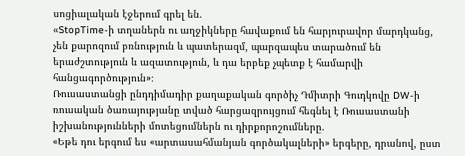սոցիալական էջերում գրել են.
«StopTime-ի տղաներն ու աղջիկները հավաքում են հարյուրավոր մարդկանց, չեն քարոզում բռնություն և պատերազմ, պարզապես տարածում են երաժշտություն և ազատություն, և դա երբեք չպետք է համարվի հանցագործություն»։
Ռուսաստանցի ընդդիմադիր քաղաքական գործիչ Դմիտրի Գուդկովը DW-ի ռուսական ծառայությանը տված հարցազրույցում հեգնել է Ռուսաստանի իշխանությունների մոտեցումներն ու դիրքորոշումները.
«Եթե դու երգում ես «արտասահմանյան գործակալների» երգերը, դրանով, ըստ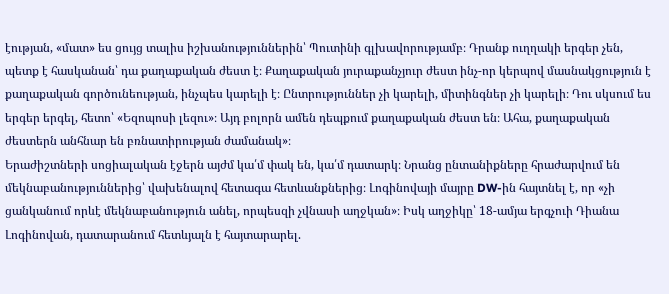էության, «մատ» ես ցույց տալիս իշխանություններին՝ Պուտինի գլխավորությամբ։ Դրանք ուղղակի երգեր չեն, պետք է հասկանան՝ դա քաղաքական ժեստ է։ Քաղաքական յուրաքանչյուր ժեստ ինչ-որ կերպով մասնակցություն է քաղաքական գործունեության, ինչպես կարելի է։ Ընտրություններ չի կարելի, միտինգներ չի կարելի։ Դու սկսում ես երգեր երգել, հետո՝ «Եզոպոսի լեզու»։ Այդ բոլորն ամեն դեպքում քաղաքական ժեստ են։ Ահա, քաղաքական ժեստերն անհնար են բռնատիրության ժամանակ»։
Երաժիշտների սոցիալական էջերն այժմ կա՛մ փակ են, կա՛մ դատարկ։ Նրանց ընտանիքները հրաժարվում են մեկնաբանություններից՝ վախենալով հետագա հետևանքներից։ Լոգինովայի մայրը DW-ին հայտնել է, որ «չի ցանկանում որևէ մեկնաբանություն անել, որպեսզի չվնասի աղջկան»։ Իսկ աղջիկը՝ 18-ամյա երգչուի Դիանա Լոգինովան, դատարանում հետևյալն է հայտարարել.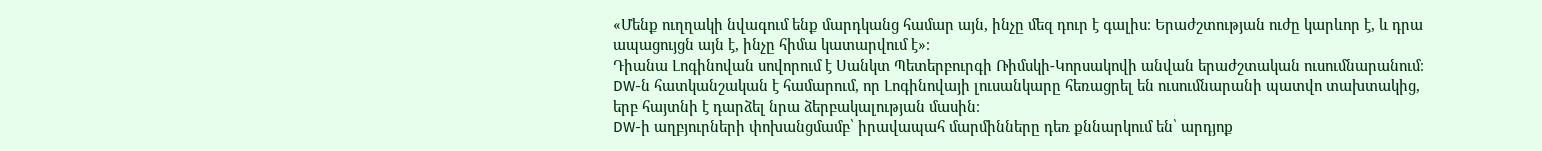«Մենք ուղղակի նվագում ենք մարդկանց համար այն, ինչը մեզ դուր է գալիս։ Երաժշտության ուժը կարևոր է, և դրա ապացույցն այն է, ինչը հիմա կատարվում է»։
Դիանա Լոգինովան սովորում է Սանկտ Պետերբուրգի Ռիմսկի-Կորսակովի անվան երաժշտական ուսումնարանում։ DW-ն հատկանշական է համարում, որ Լոգինովայի լուսանկարը հեռացրել են ուսումնարանի պատվո տախտակից, երբ հայտնի է դարձել նրա ձերբակալության մասին։
DW-ի աղբյուրների փոխանցմամբ՝ իրավապահ մարմինները դեռ քննարկում են՝ արդյոք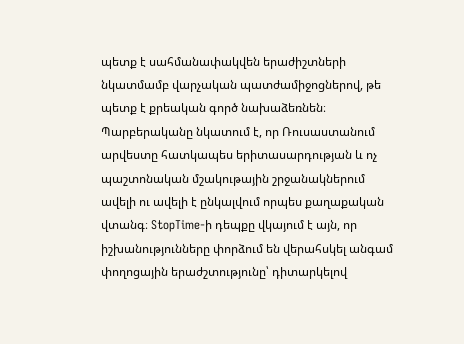պետք է սահմանափակվեն երաժիշտների նկատմամբ վարչական պատժամիջոցներով, թե պետք է քրեական գործ նախաձեռնեն։
Պարբերականը նկատում է, որ Ռուսաստանում արվեստը հատկապես երիտասարդության և ոչ պաշտոնական մշակութային շրջանակներում ավելի ու ավելի է ընկալվում որպես քաղաքական վտանգ։ StopTime-ի դեպքը վկայում է այն, որ իշխանությունները փորձում են վերահսկել անգամ փողոցային երաժշտությունը՝ դիտարկելով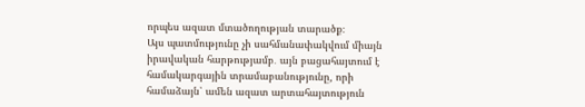որպես ազատ մտածողության տարածք։
Այս պատմությունը չի սահմանափակվում միայն իրավական հարթությամբ․ այն բացահայտում է համակարգային տրամաբանությունը, որի համաձայն՝ ամեն ազատ արտահայտություն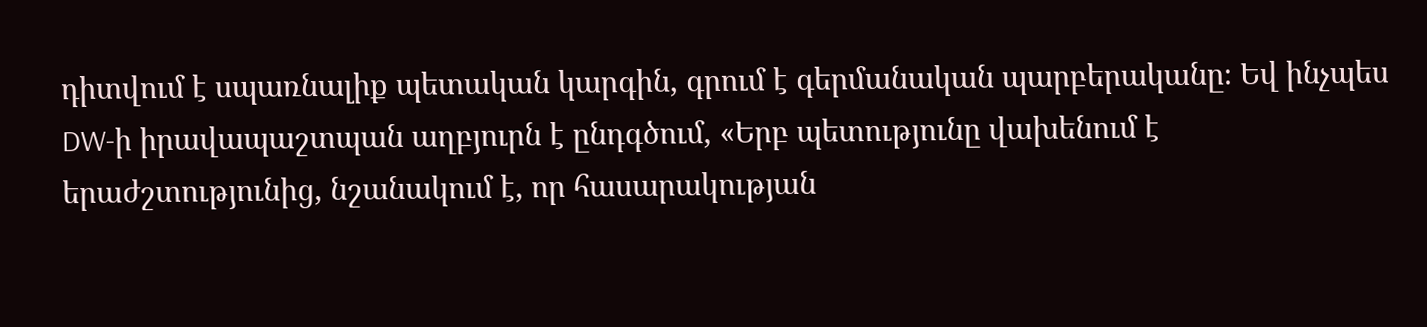դիտվում է սպառնալիք պետական կարգին, գրում է գերմանական պարբերականը։ Եվ ինչպես DW-ի իրավապաշտպան աղբյուրն է ընդգծում, «Երբ պետությունը վախենում է երաժշտությունից, նշանակում է, որ հասարակության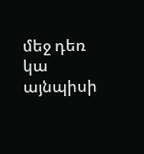մեջ դեռ կա այնպիսի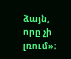ձայն, որը չի լռում»։